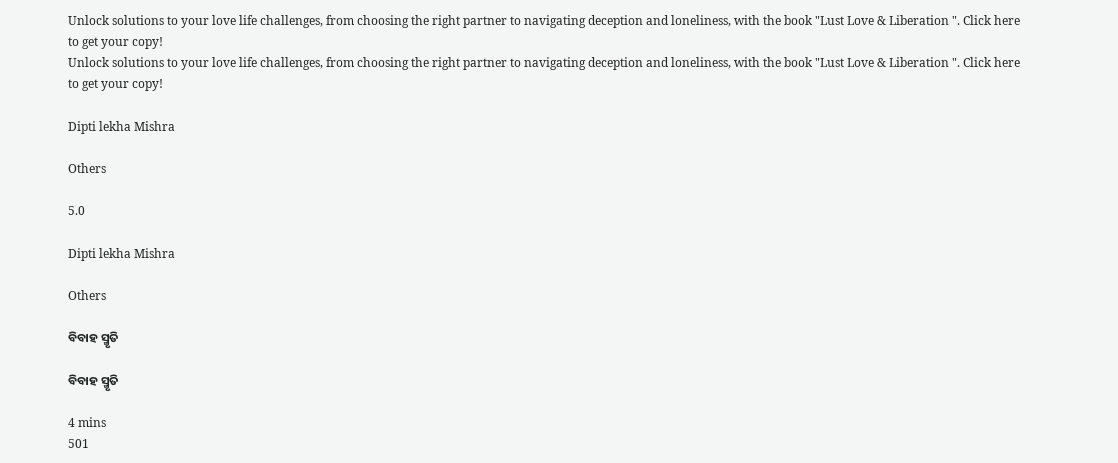Unlock solutions to your love life challenges, from choosing the right partner to navigating deception and loneliness, with the book "Lust Love & Liberation ". Click here to get your copy!
Unlock solutions to your love life challenges, from choosing the right partner to navigating deception and loneliness, with the book "Lust Love & Liberation ". Click here to get your copy!

Dipti lekha Mishra

Others

5.0

Dipti lekha Mishra

Others

ବିବାହ ସ୍ମୃତି

ବିବାହ ସ୍ମୃତି

4 mins
501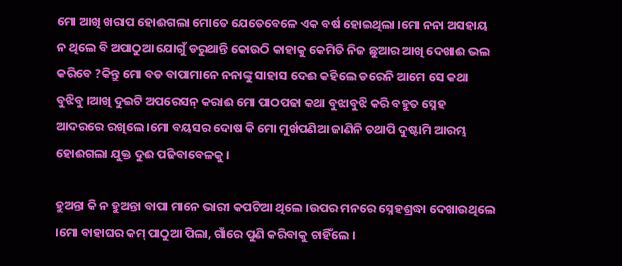ମୋ ଆଖି ଖରାପ ହୋଈଗଲା ମୋତେ ଯେତେବେଳେ ଏକ ବର୍ଷ ହୋଇଥିଲା ।ମୋ ନନା ଅସହାୟ ନ ଥିଲେ ବି ଅପାଠୁଆ ଯୋଗୁଁ ଡରୁଥାନ୍ତି କୋଉଠି କାହାକୁ କେମିତି ନିଜ ଛୁଆର ଆଖି ଦେଖାଈ ଭଲ କରିବେ ?କିନ୍ତୁ ମୋ ବଡ ବାପାମାନେ ନନାଙ୍କୁ ସାହାସ ଦେଈ କହିଲେ ଡରେନି ଆମେ ସେ କଥା ବୁଝିବୁ ।ଆଖି ଦୁଇଟି ଅପରେସନ୍ କରାଈ ମୋ ପାଠପଢା କଥା ବୁଝାବୁଝି କରି ବହୁତ ସ୍ନେହ ଆଦରରେ ରଖିଲେ ।ମୋ ବୟସର ଦୋଷ କି ମୋ ମୁର୍ଖପଣିଆ ଜାଣିନି ତଥାପି ଦୁଷ୍ଟାମି ଆରମ୍ଭ ହୋଈଗଲା ଯୁକ୍ତ ଦୁଈ ପଢିବାବେଳକୁ ।

ହୁଅନ୍ତା କି ନ ହୁଅନ୍ତା ବାପା ମାନେ ଭାରୀ କପଟିଆ ଥିଲେ ।ଉପର ମନରେ ସ୍ନେହଶ୍ରଦ୍ଧା ଦେଖାଉଥିଲେ ।ମୋ ବାହାଘର କମ୍ ପାଠୁଆ ପିଲା, ଗାଁରେ ପୁଣି କରିବାକୁ ଚାହିଁଲେ ।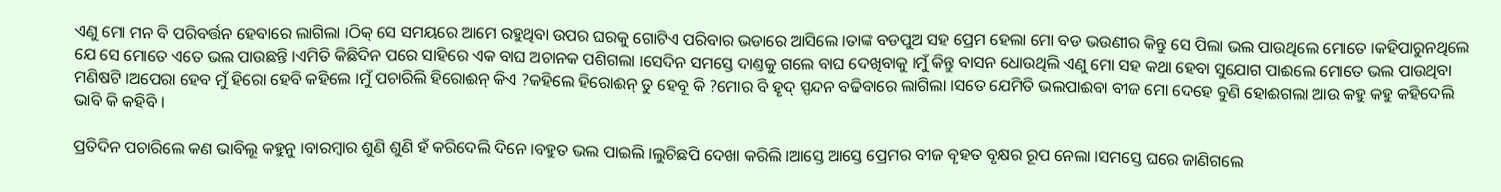ଏଣୁ ମୋ ମନ ବି ପରିବର୍ତ୍ତନ ହେବାରେ ଲାଗିଲା ।ଠିକ୍ ସେ ସମୟରେ ଆମେ ରହୁଥିବା ଉପର ଘରକୁ ଗୋଟିଏ ପରିବାର ଭଡାରେ ଆସିଲେ ।ତାଙ୍କ ବଡପୁଅ ସହ ପ୍ରେମ ହେଲା ମୋ ବଡ ଭଉଣୀର କିନ୍ତୁ ସେ ପିଲା ଭଲ ପାଉଥିଲେ ମୋତେ ।କହିପାରୁନଥିଲେ ଯେ ସେ ମୋତେ ଏତେ ଭଲ ପାଉଛନ୍ତି ।ଏମିତି କିଛିଦିନ ପରେ ସାହିରେ ଏକ ବାଘ ଅଚାନକ ପଶିଗଲା ।ସେଦିନ ସମସ୍ତେ ଦାଣ୍ତକୁ ଗଲେ ବାଘ ଦେଖିବାକୁ ।ମୁଁ କିନ୍ତୁ ବାସନ ଧୋଉଥିଲି ଏଣୁ ମୋ ସହ କଥା ହେବା ସୁଯୋଗ ପାଈଲେ ମୋତେ ଭଲ ପାଉଥିବା ମଣିଷଟି ।ଅପେରା ହେବ ମୁଁ ହିରୋ ହେବି କହିଲେ ।ମୁଁ ପଚାରିଲି ହିରୋଈନ୍ କିଏ ?କହିଲେ ହିରୋଈନ୍ ତୁ ହେବୂ କି ?ମୋର ବି ହୄଦ୍ ସ୍ପନ୍ଦନ ବଢିବାରେ ଲାଗିଲା ।ସତେ ଯେମିତି ଭଲପାଈବା ବୀଜ ମୋ ଦେହେ ବୁଣି ହୋଈଗଲା ଆଉ କହୁ କହୁ କହିଦେଲି ଭାବି କି କହିବି ।

ପ୍ରତିଦିନ ପଚାରିଲେ କଣ ଭାବିଲୂ କହୁନୁ ।ବାରମ୍ବାର ଶୁଣି ଶୁଣି ହଁ କରିଦେଲି ଦିନେ ।ବହୁତ ଭଲ ପାଇଲି ।ଲୁଚିଛପି ଦେଖା କରିଲି ।ଆସ୍ତେ ଆସ୍ତେ ପ୍ରେମର ବୀଜ ବୄହତ ବୃକ୍ଷର ରୂପ ନେଲା ।ସମସ୍ତେ ଘରେ ଜାଣିଗଲେ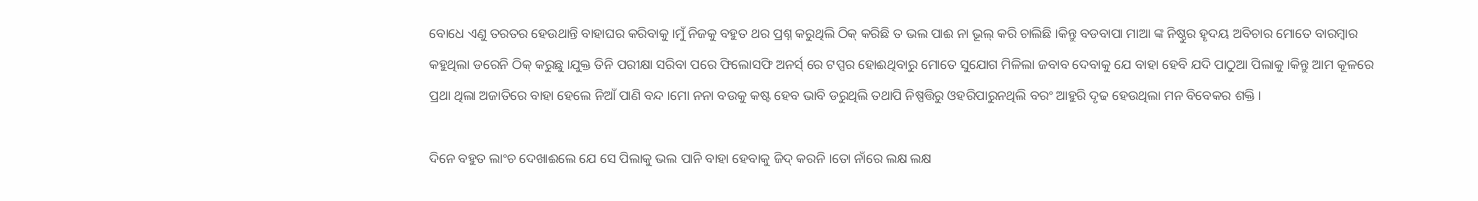ବୋଧେ ଏଣୁ ତରତର ହେଉଥାନ୍ତି ବାହାଘର କରିବାକୁ।ମୁଁ ନିଜକୁ ବହୁତ ଥର ପ୍ରଶ୍ନ କରୁଥିଲି ଠିକ୍ କରିଛି ତ ଭଲ ପାଈ ନା ଭୂଲ୍ କରି ଚାଲିଛି ।କିନ୍ତୁ ବଡବାପା ମାଆ ଙ୍କ ନିଷ୍ଠୁର ହୄଦୟ ଅବିଚାର ମୋତେ ବାରମ୍ବାର କହୁଥିଲା ଡରେନି ଠିକ୍ କରୁଛୁ ।ଯୁକ୍ତ ତିନି ପରୀକ୍ଷା ସରିବା ପରେ ଫିଲୋସଫି ଅନର୍ସ୍ ରେ ଟପ୍ପର ହୋଈଥିବାରୁ ମୋତେ ସୁଯୋଗ ମିଳିଲା ଜବାବ ଦେବାକୁ ଯେ ବାହା ହେବି ଯଦି ପାଠୁଆ ପିଲାକୁ ।କିନ୍ତୁ ଆମ କୂଳରେ ପ୍ରଥା ଥିଲା ଅଜାତିରେ ବାହା ହେଲେ ନିଆଁ ପାଣି ବନ୍ଦ ।ମୋ ନନା ବଉକୁ କଷ୍ଟ ହେବ ଭାବି ଡରୁଥିଲି ତଥାପି ନିଷ୍ପତ୍ତିରୁ ଓହରିପାରୁନଥିଲି ବରଂ ଆହୁରି ଦୃଢ ହେଉଥିଲା ମନ ବିବେକର ଶକ୍ତି ।

ଦିନେ ବହୁତ ଲାଂଚ ଦେଖାଈଲେ ଯେ ସେ ପିଲାକୁ ଭଲ ପାନି ବାହା ହେବାକୁ ଜିଦ୍ କରନି ।ତୋ ନାଁରେ ଲକ୍ଷ ଲକ୍ଷ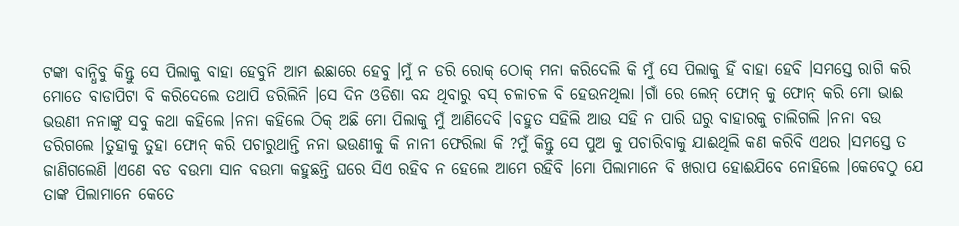ଟଙ୍କା ବାନ୍ଧିବୁ କିନ୍ତୁ ସେ ପିଲାକୁ ବାହା ହେବୁନି ଆମ ଈଛାରେ ହେବୁ ।ମୁଁ ନ ଡରି ରୋକ୍ ଠୋକ୍ ମନା କରିଦେଲି କି ମୁଁ ସେ ପିଲାକୁ ହିଁ ବାହା ହେବି ।ସମସ୍ତେ ରାଗି କରି ମୋତେ ବାଡାପିଟା ବି କରିଦେଲେ ତଥାପି ଡରିଲିନି ।ସେ ଦିନ ଓଡିଶା ବନ୍ଦ ଥିବାରୁ ବସ୍ ଚଳାଚଳ ବି ହେଉନଥିଲା ।ଗାଁ ରେ ଲେନ୍ ଫୋନ୍ କୁ ଫୋନ୍ କରି ମୋ ଭାଈ ଭଉଣୀ ନନାଙ୍କୁ ସବୁ କଥା କହିଲେ ।ନନା କହିଲେ ଠିକ୍ ଅଛି ମୋ ପିଲାକୁ ମୁଁ ଆଣିଦେବି ।ବହୁତ ସହିଲି ଆଉ ସହି ନ ପାରି ଘରୁ ବାହାରକୁ ଚାଲିଗଲି ।ନନା ବଉ ଡରିଗଲେ ।ତୁହାକୁ ତୁହା ଫୋନ୍ କରି ପଚାରୁଥାନ୍ତି ନନା ଭଉଣୀକୁ କି ନାନୀ ଫେରିଲା କି ?ମୁଁ କିନ୍ତୁ ସେ ପୁଅ କୁ ପଚାରିବାକୁ ଯାଈଥିଲି କଣ କରିବି ଏଥର ।ସମସ୍ତେ ତ ଜାଣିଗଲେଣି ।ଏଣେ ବଡ ବଉମା ସାନ ବଉମା କହୁଛନ୍ତି ଘରେ ସିଏ ରହିବ ନ ହେଲେ ଆମେ ରହିବି ।ମୋ ପିଲାମାନେ ବି ଖରାପ ହୋଈଯିବେ ନୋହିଲେ ।କେବେଠୁ ଯେ ତାଙ୍କ ପିଲାମାନେ କେତେ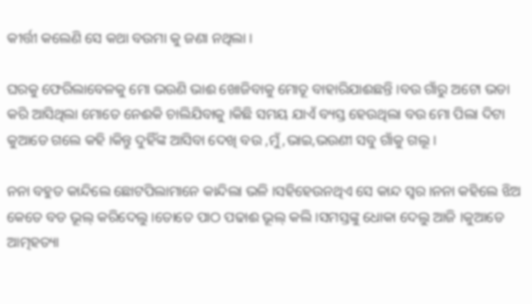କୀର୍ତ୍ତୀ କଲେଣି ସେ କଥା ବଉମା କୁ ଜଣା ନଥିଲା ।

ଘରକୁ ଫେରିଲାବେଳକୁ ମୋ ଭଉଣି ଭାଈ ଖୋଜିବାକୁ ମୋତୂ ବାହାରିଯାଈଛନ୍ତି ।ବଉ ଗାଁରୁ ଅଟୋ ଭଡା କରି ଆସିଥିଲା ମୋତେ ନେଈକି ଚାଲିଯିବାକୁ ।କିଛି ସମୟ ଯାଏଁ ବ୍ୟସ୍ତ ହେଉଥିଲା ବଉ ମୋ ପିଲା ଦିଟା କୁଆଡେ ଗଲେ କହି ।କିନ୍ତୁ ଦୁହିଁଙ୍କ ଆସିବା ଦେଖି ବଉ ,ମୁଁ,ଭାଇ,ଭଉଣୀ ସବୁ ଗାଁକୁ ଗଲୂ ।

ନନା ବହୁତ କାନ୍ଦିଲେ ଛୋଟପିଲାମାନେ କାନ୍ଦିଲା ଭଳି ।ସହିହେଉନଥିଏ ସେ କାନ୍ଦ ସ୍ବର ।ନନା କହିଲେ ଝିଅ କେତେ ବଡ ଭୂଲ୍ କରିଦେଲୁ ।ତୋତେ ପାଠ ପଢାଈ ଭୂଲ୍ କଲି ।ସମସ୍ତଙ୍କୁ ଧୋକା ଦେଲୁ ଆଜି ।କୁଆଡେ ଆତ୍ମହତ୍ୟା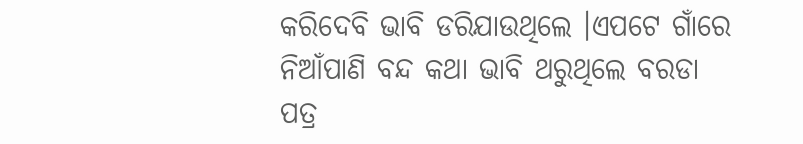କରିଦେବି ଭାବି ଡରିଯାଉଥିଲେ ।ଏପଟେ ଗାଁରେ ନିଆଁପାଣି ବନ୍ଦ କଥା ଭାବି ଥରୁଥିଲେ ବରଡା ପତ୍ର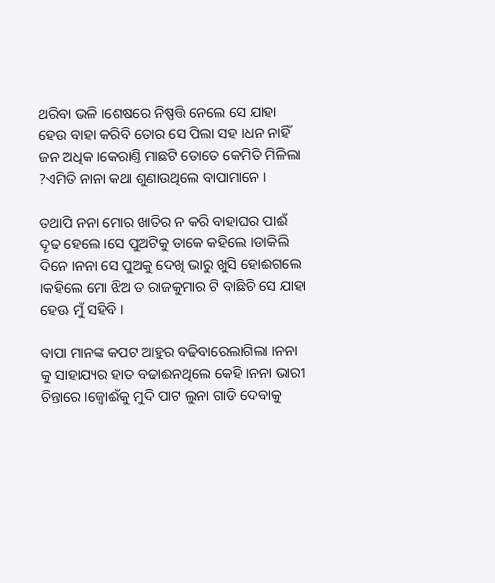ଥରିବା ଭଳି ।ଶେଷରେ ନିଷ୍ପତ୍ତି ନେଲେ ସେ ଯାହା ହେଉ ବାହା କରିବି ତୋର ସେ ପିଲା ସହ ।ଧନ ନାହିଁ ଜନ ଅଧିକ ।କେରାଣ୍ତି ମାଛଟି ତୋତେ କେମିତି ମିଳିଲା ?ଏମିତି ନାନା କଥା ଶୁଣାଉଥିଲେ ବାପାମାନେ ।

ତଥାପି ନନା ମୋର ଖାତିର ନ କରି ବାହାଘର ପାଈଁ ଦୄଢ ହେଲେ ।ସେ ପୁଅଟିକୁ ଡାକେ କହିଲେ ।ଡାକିଲି ଦିନେ ।ନନା ସେ ପୁଅକୁ ଦେଖି ଭାରୁ ଖୁସି ହୋଈଗଲେ ।କହିଲେ ମୋ ଝିଅ ତ ରାଜକୁମାର ଟି ବାଛିଚି ସେ ଯାହା ହେଊ ମୁଁ ସହିବି ।

ବାପା ମାନଙ୍କ କପଟ ଆହୁର ବଢିବାରେଲାଗିଲା ।ନନା କୁ ସାହାଯ୍ୟର ହାତ ବଢାଈନଥିଲେ କେହି ।ନନା ଭାରୀ ଚିନ୍ତାରେ ।ଜ୍ବୋଈଁକୁ ମୁଦି ପାଟ ଲୁନା ଗାଡି ଦେବାକୁ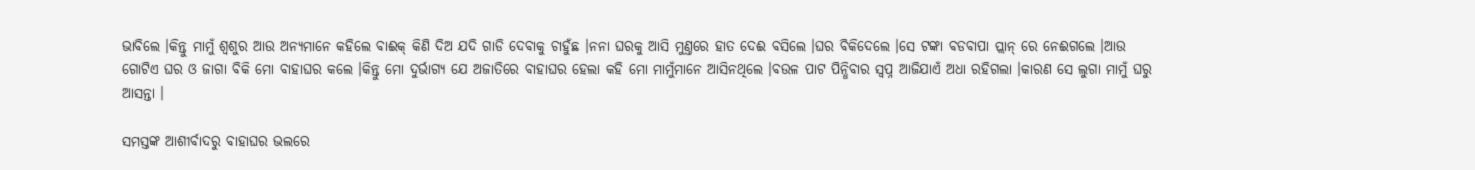ଭାବିଲେ ।କିନ୍ତୁ ମାମୁଁ ଶ୍ବଶୁର ଆଉ ଅନ୍ୟମାନେ କହିଲେ ବାଈକ୍ କିଣି ଦିଅ ଯଦି ଗାଡି ଦେବାକୁ ଚାହୁଁଛ ।ନନା ଘରକୁ ଆସି ମୁଣ୍ତରେ ହାତ ଦେଈ ବସିଲେ ।ଘର ବିକିଦେଲେ ।ସେ ଟଙ୍କା ବଡବାପା ପ୍ଲାନ୍ ରେ ନେଈଗଲେ ।ଆଉ ଗୋଟିଏ ଘର ଓ ଜାଗା ବିକି ମୋ ବାହାଘର କଲେ ।କିନ୍ତୁ ମୋ ଦୁର୍ଭାଗ୍ୟ ଯେ ଅଜାତିରେ ବାହାଘର ହେଲା କହି ମୋ ମାମୁଁମାନେ ଆସିନଥିଲେ ।ବଉଳ ପାଟ ପିନ୍ଧିବାର ସ୍ବପ୍ନ ଆଜିଯାଏଁ ଅଧା ରହିଗଲା ।କାରଣ ସେ ଲୁଗା ମାମୁଁ ଘରୁ ଆସନ୍ତା ।

ସମସ୍ତଙ୍କ ଆଶୀର୍ବାଦରୁ ବାହାଘର ଭଲରେ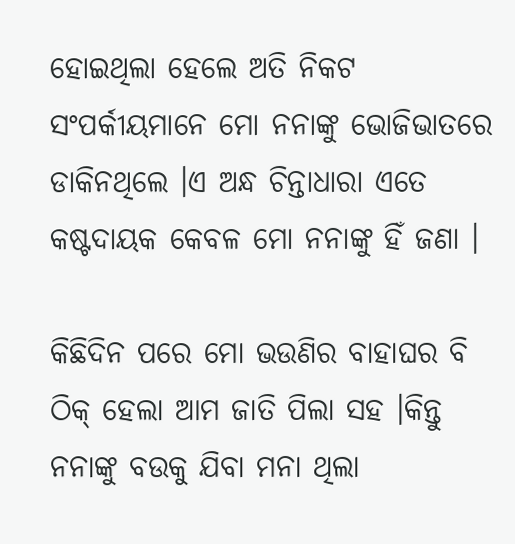ହୋଇଥିଲା ହେଲେ ଅତି ନିକଟ ସଂପର୍କୀୟମାନେ ମୋ ନନାଙ୍କୁ ଭୋଜିଭାତରେ ଡାକିନଥିଲେ ।ଏ ଅନ୍ଧ ଚିନ୍ତାଧାରା ଏତେ କଷ୍ଟଦାୟକ କେବଳ ମୋ ନନାଙ୍କୁ ହିଁ ଜଣା ।

କିଛିଦିନ ପରେ ମୋ ଭଉଣିର ବାହାଘର ବି ଠିକ୍ ହେଲା ଆମ ଜାତି ପିଲା ସହ ।କିନ୍ତୁ ନନାଙ୍କୁ ବଉକୁ ଯିବା ମନା ଥିଲା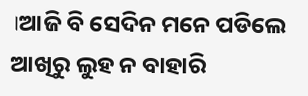।ଆଜି ବି ସେଦିନ ମନେ ପଡିଲେ ଆଖିରୁ ଲୁହ ନ ବାହାରି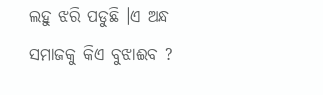ଲହୁ ଝରି ପଡୁଛି ।ଏ ଅନ୍ଧ ସମାଜକୁ କିଏ ବୁଝାଈବ ?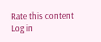Rate this content
Log in